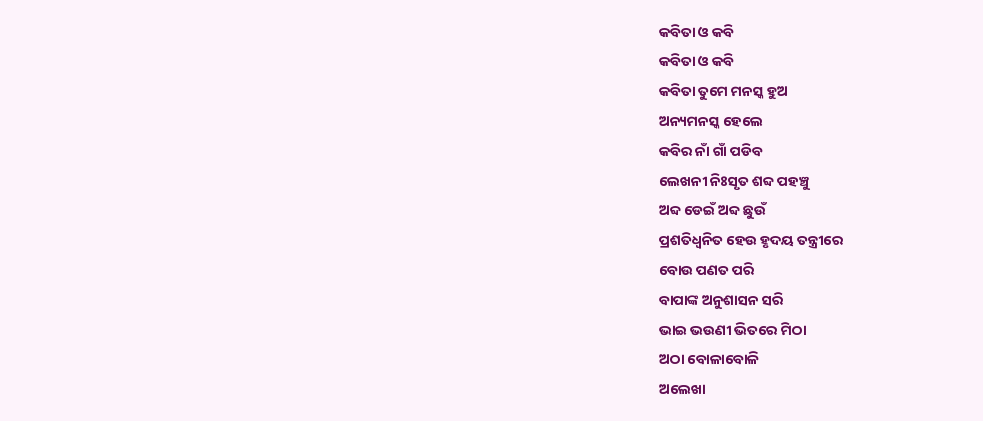କବିତା ଓ କବି
କବିତା ଓ କବି
କବିତା ତୁମେ ମନସ୍କ ହୁଅ
ଅନ୍ୟମନସ୍କ ହେଲେ
କବିର ନାଁ ଗାଁ ପଡିବ
ଲେଖନୀ ନିଃସୃତ ଶବ୍ଦ ପହଞ୍ଚୁ
ଅବ୍ଦ ଡେଇଁ ଅବ୍ଦ ଛୁଉଁ
ପ୍ରଶତିଧ୍ବନିତ ହେଉ ହୃଦୟ ତନ୍ତ୍ରୀରେ
ବୋଉ ପଣତ ପରି
ବାପାଙ୍କ ଅନୁଶାସନ ସରି
ଭାଇ ଭଉଣୀ ଭିତରେ ମିଠା
ଅଠା ବୋଳାବୋଳି
ଅଲେଖା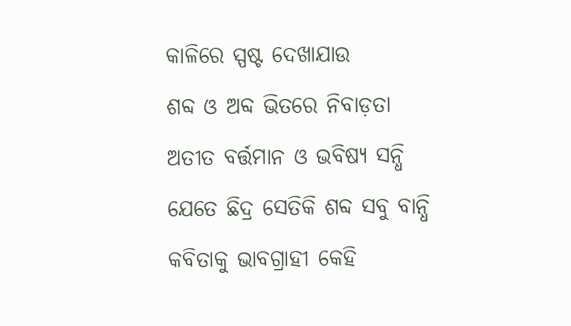କାଳିରେ ସ୍ପଷ୍ଟ ଦେଖାଯାଉ
ଶବ୍ଦ ଓ ଅବ୍ଦ ଭିତରେ ନିବାଡ଼ତା
ଅତୀତ ବର୍ତ୍ତମାନ ଓ ଭବିଷ୍ୟ ସନ୍ଧି
ଯେତେ ଛିଦ୍ର ସେତିକି ଶବ୍ଦ ସବୁ ବାନ୍ଧି
କବିତାକୁ ଭାବଗ୍ରାହୀ କେହି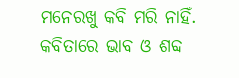ମନେରଖୁ କବି ମରି ନାହିଁ.
କବିତାରେ ଭାବ ଓ ଶବ୍ଦ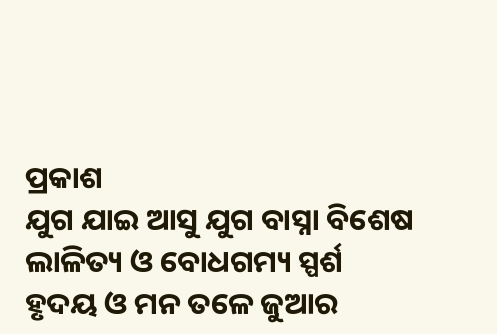ପ୍ରକାଶ
ଯୁଗ ଯାଇ ଆସୁ ଯୁଗ ବାସ୍ନା ବିଶେଷ
ଲାଳିତ୍ୟ ଓ ବୋଧଗମ୍ୟ ସ୍ପର୍ଶ
ହୃଦୟ ଓ ମନ ତଳେ ଜୁଆର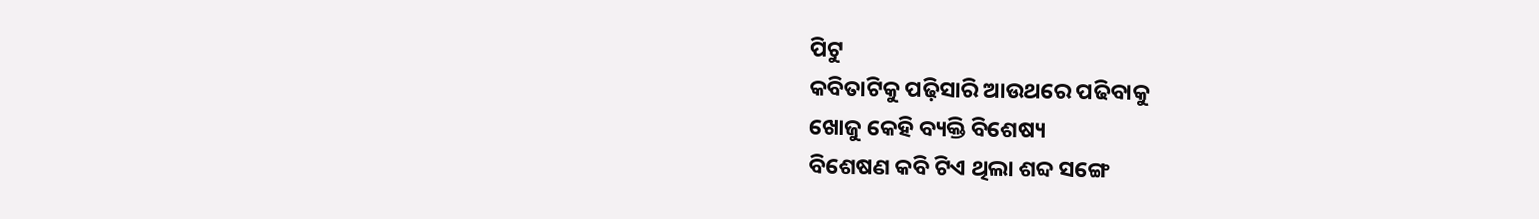ପିଟୁ
କବିତାଟିକୁ ପଢ଼ିସାରି ଆଉଥରେ ପଢିବାକୁ
ଖୋଜୁ କେହି ବ୍ୟକ୍ତି ବିଶେଷ୍ୟ
ବିଶେଷଣ କବି ଟିଏ ଥିଲା ଶବ୍ଦ ସଙ୍ଗେ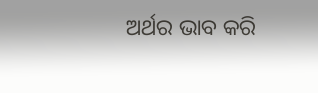ଅର୍ଥର ଭାବ କରି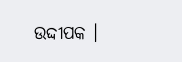ଉଦ୍ଦୀପକ ।